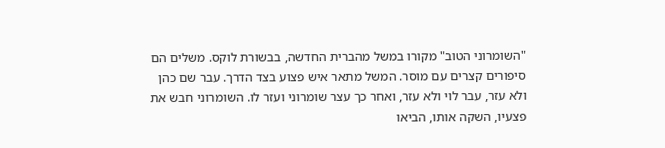"השומרוני הטוב" מקורו במשל מהברית החדשה, בבשורת לוקס. משלים הם סיפורים קצרים עם מוסר. המשל מתאר איש פצוע בצד הדרך. עבר שם כהן ולא עזר, עבר לוי ולא עזר, ואחר כך עצר שומרוני ועזר לו. השומרוני חבש את פצעיו, השקה אותו, הביאו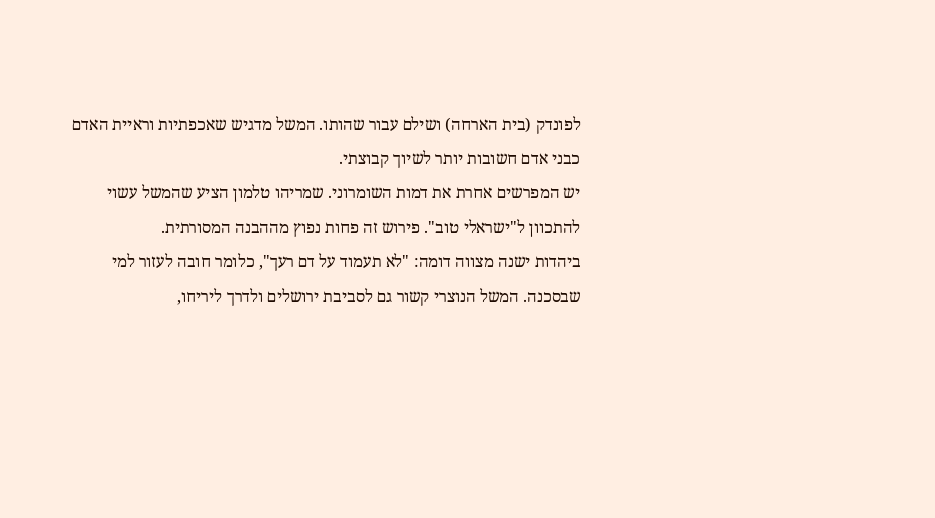לפונדק (בית הארחה) ושילם עבור שהותו. המשל מדגיש שאכפתיות וראיית האדם כבני אדם חשובות יותר לשיוך קבוצתי.
יש המפרשים אחרת את דמות השומרוני. שמריהו טלמון הציע שהמשל עשוי להתכוון ל"ישראלי טוב". פירוש זה פחות נפוץ מההבנה המסורתית.
ביהדות ישנה מצווה דומה: "לא תעמוד על דם רעך", כלומר חובה לעזור למי שבסכנה. המשל הנוצרי קשור גם לסביבת ירושלים ולדרך ליריחו,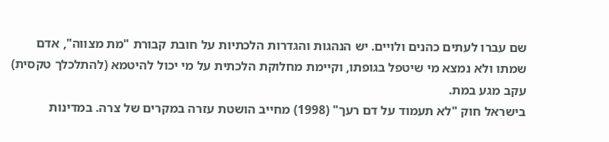שם עברו לעתים כהנים ולויים. יש הנהגות והגדרות הלכתיות על חובת קבורת "מת מצווה", אדם שמתו ולא נמצא מי שיטפל בגופתו, וקיימת מחלוקת הלכתית על מי יכול להיטמא (להתלכלך טקסית) עקב מגע במת.
בישראל חוק "לא תעמוד על דם רעך" (1998) מחייב הושטת עזרה במקרים של צרה. במדינות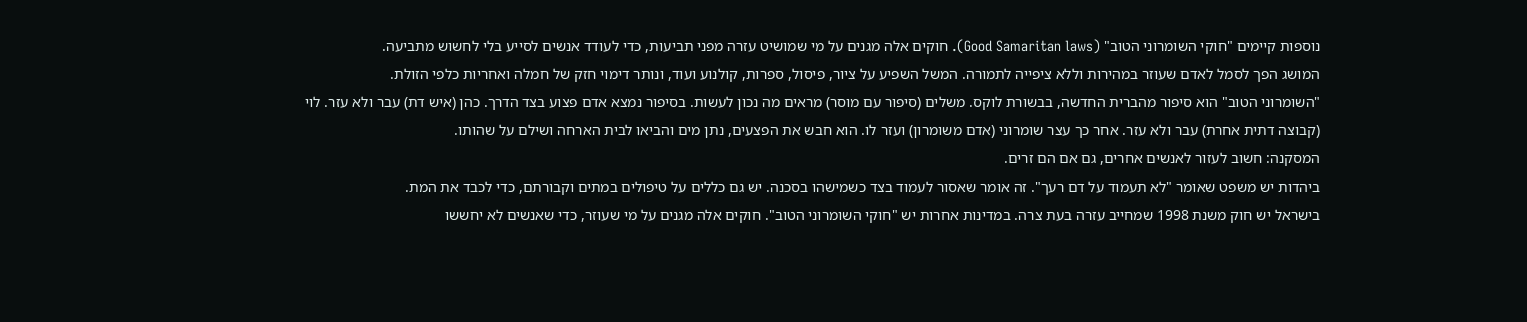נוספות קיימים "חוקי השומרוני הטוב" (Good Samaritan laws). חוקים אלה מגנים על מי שמושיט עזרה מפני תביעות, כדי לעודד אנשים לסייע בלי לחשוש מתביעה.
המושג הפך לסמל לאדם שעוזר במהירות וללא ציפייה לתמורה. המשל השפיע על ציור, פיסול, ספרות, קולנוע ועוד, ונותר דימוי חזק של חמלה ואחריות כלפי הזולת.
"השומרוני הטוב" הוא סיפור מהברית החדשה, בבשורת לוקס. משלים (סיפור עם מוסר) מראים מה נכון לעשות. בסיפור נמצא אדם פצוע בצד הדרך. כהן (איש דת) עבר ולא עזר. לוי (קבוצה דתית אחרת) עבר ולא עזר. אחר כך עצר שומרוני (אדם משומרון) ועזר לו. הוא חבש את הפצעים, נתן מים והביאו לבית הארחה ושילם על שהותו.
המסקנה: חשוב לעזור לאנשים אחרים, גם אם הם זרים.
ביהדות יש משפט שאומר "לא תעמוד על דם רעך". זה אומר שאסור לעמוד בצד כשמישהו בסכנה. יש גם כללים על טיפולים במתים וקבורתם, כדי לכבד את המת.
בישראל יש חוק משנת 1998 שמחייב עזרה בעת צרה. במדינות אחרות יש "חוקי השומרוני הטוב". חוקים אלה מגנים על מי שעוזר, כדי שאנשים לא יחששו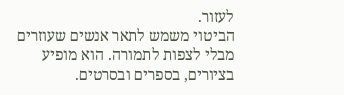לעזור.
הביטוי משמש לתאר אנשים שעוזרים מבלי לצפות לתמורה. הוא מופיע בציורים, בספרים ובסרטים.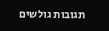תגובות גולשים